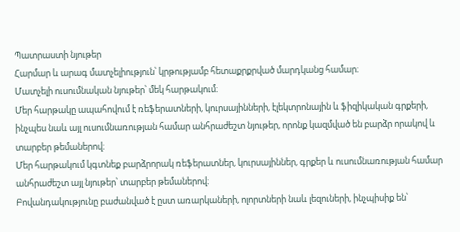Պատրաստի նյութեր
Հարմար և արագ մատչելիություն՝ կրթությամբ հետաքրքրված մարդկանց համար։
Մատչելի ուսումնական նյութեր՝ մեկ հարթակում։
Մեր հարթակը ապահովում է ռեֆերատների, կուրսայինների, էլեկտրոնային և ֆիզիկական գրքերի, ինչպես նաև այլ ուսումնառության համար անհրաժեշտ նյութեր, որոնք կազմված են բարձր որակով և տարբեր թեմաներով։
Մեր հարթակում կգտնեք բարձրորակ ռեֆերատներ, կուրսայիններ, գրքեր և ուսումնառության համար անհրաժեշտ այլ նյութեր՝ տարբեր թեմաներով։
Բովանդակությունը բաժանված է ըստ առարկաների, ոլորտների նաև լեզուների, ինչպիսիք են՝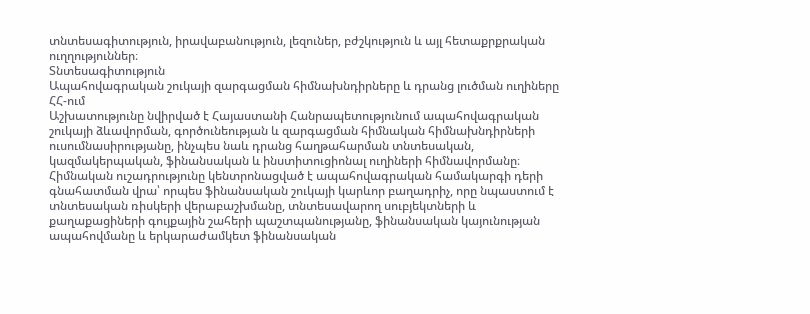տնտեսագիտություն, իրավաբանություն, լեզուներ, բժշկություն և այլ հետաքրքրական ուղղություններ։
Տնտեսագիտություն
Ապահովագրական շուկայի զարգացման հիմնախնդիրները և դրանց լուծման ուղիները ՀՀ-ում
Աշխատությունը նվիրված է Հայաստանի Հանրապետությունում ապահովագրական շուկայի ձևավորման, գործունեության և զարգացման հիմնական հիմնախնդիրների ուսումնասիրությանը, ինչպես նաև դրանց հաղթահարման տնտեսական, կազմակերպական, ֆինանսական և ինստիտուցիոնալ ուղիների հիմնավորմանը։ Հիմնական ուշադրությունը կենտրոնացված է ապահովագրական համակարգի դերի գնահատման վրա՝ որպես ֆինանսական շուկայի կարևոր բաղադրիչ, որը նպաստում է տնտեսական ռիսկերի վերաբաշխմանը, տնտեսավարող սուբյեկտների և քաղաքացիների գույքային շահերի պաշտպանությանը, ֆինանսական կայունության ապահովմանը և երկարաժամկետ ֆինանսական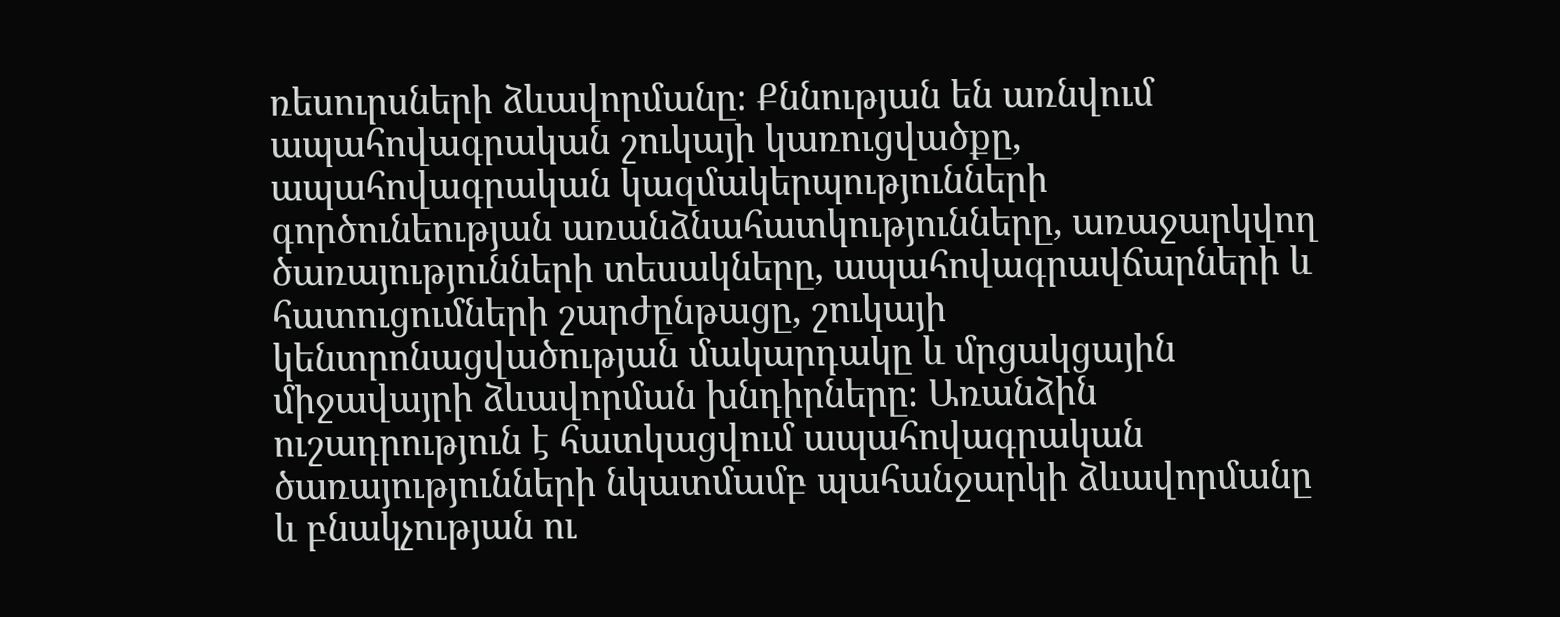ռեսուրսների ձևավորմանը։ Քննության են առնվում ապահովագրական շուկայի կառուցվածքը, ապահովագրական կազմակերպությունների գործունեության առանձնահատկությունները, առաջարկվող ծառայությունների տեսակները, ապահովագրավճարների և հատուցումների շարժընթացը, շուկայի կենտրոնացվածության մակարդակը և մրցակցային միջավայրի ձևավորման խնդիրները։ Առանձին ուշադրություն է հատկացվում ապահովագրական ծառայությունների նկատմամբ պահանջարկի ձևավորմանը և բնակչության ու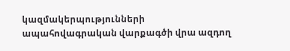կազմակերպությունների ապահովագրական վարքագծի վրա ազդող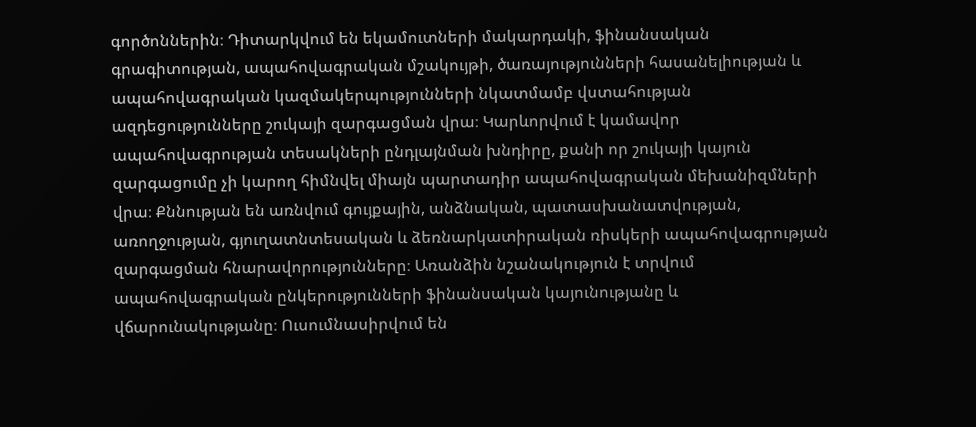գործոններին։ Դիտարկվում են եկամուտների մակարդակի, ֆինանսական գրագիտության, ապահովագրական մշակույթի, ծառայությունների հասանելիության և ապահովագրական կազմակերպությունների նկատմամբ վստահության ազդեցությունները շուկայի զարգացման վրա։ Կարևորվում է կամավոր ապահովագրության տեսակների ընդլայնման խնդիրը, քանի որ շուկայի կայուն զարգացումը չի կարող հիմնվել միայն պարտադիր ապահովագրական մեխանիզմների վրա։ Քննության են առնվում գույքային, անձնական, պատասխանատվության, առողջության, գյուղատնտեսական և ձեռնարկատիրական ռիսկերի ապահովագրության զարգացման հնարավորությունները։ Առանձին նշանակություն է տրվում ապահովագրական ընկերությունների ֆինանսական կայունությանը և վճարունակությանը։ Ուսումնասիրվում են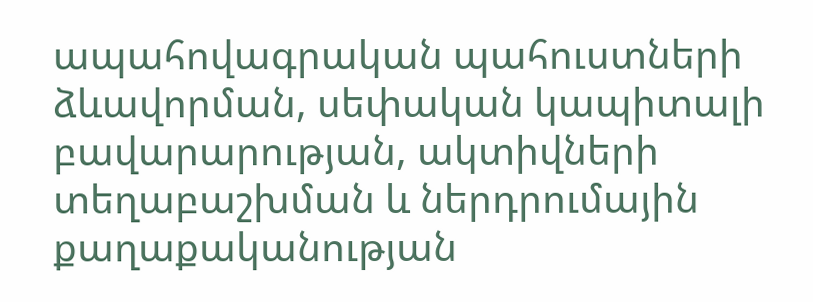ապահովագրական պահուստների ձևավորման, սեփական կապիտալի բավարարության, ակտիվների տեղաբաշխման և ներդրումային քաղաքականության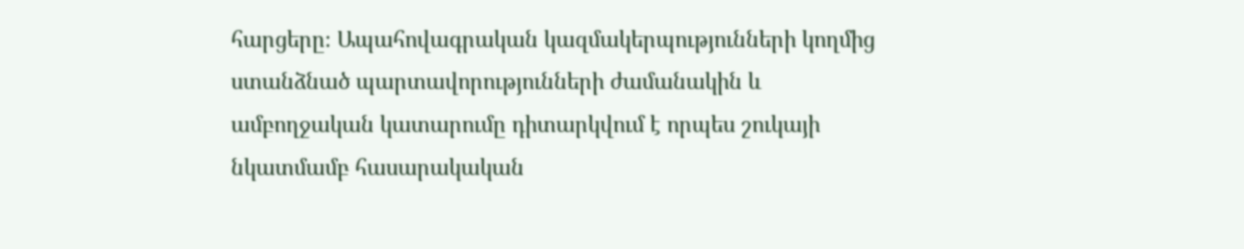հարցերը։ Ապահովագրական կազմակերպությունների կողմից ստանձնած պարտավորությունների ժամանակին և ամբողջական կատարումը դիտարկվում է որպես շուկայի նկատմամբ հասարակական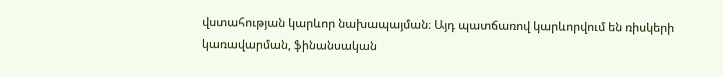վստահության կարևոր նախապայման։ Այդ պատճառով կարևորվում են ռիսկերի կառավարման, ֆինանսական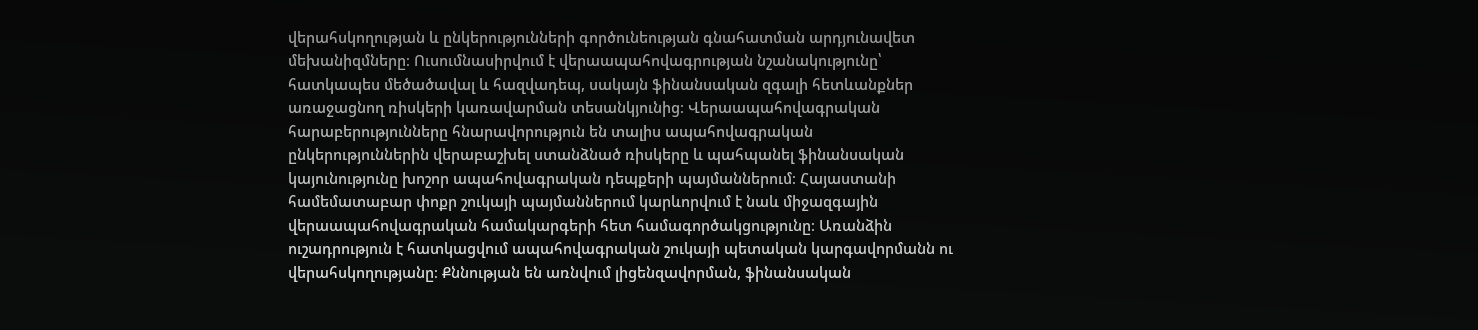վերահսկողության և ընկերությունների գործունեության գնահատման արդյունավետ մեխանիզմները։ Ուսումնասիրվում է վերաապահովագրության նշանակությունը՝ հատկապես մեծածավալ և հազվադեպ, սակայն ֆինանսական զգալի հետևանքներ առաջացնող ռիսկերի կառավարման տեսանկյունից։ Վերաապահովագրական հարաբերությունները հնարավորություն են տալիս ապահովագրական ընկերություններին վերաբաշխել ստանձնած ռիսկերը և պահպանել ֆինանսական կայունությունը խոշոր ապահովագրական դեպքերի պայմաններում։ Հայաստանի համեմատաբար փոքր շուկայի պայմաններում կարևորվում է նաև միջազգային վերաապահովագրական համակարգերի հետ համագործակցությունը։ Առանձին ուշադրություն է հատկացվում ապահովագրական շուկայի պետական կարգավորմանն ու վերահսկողությանը։ Քննության են առնվում լիցենզավորման, ֆինանսական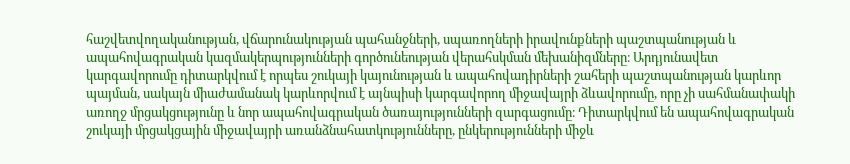հաշվետվողականության, վճարունակության պահանջների, սպառողների իրավունքների պաշտպանության և ապահովագրական կազմակերպությունների գործունեության վերահսկման մեխանիզմները։ Արդյունավետ կարգավորումը դիտարկվում է որպես շուկայի կայունության և ապահովադիրների շահերի պաշտպանության կարևոր պայման, սակայն միաժամանակ կարևորվում է այնպիսի կարգավորող միջավայրի ձևավորումը, որը չի սահմանափակի առողջ մրցակցությունը և նոր ապահովագրական ծառայությունների զարգացումը։ Դիտարկվում են ապահովագրական շուկայի մրցակցային միջավայրի առանձնահատկությունները, ընկերությունների միջև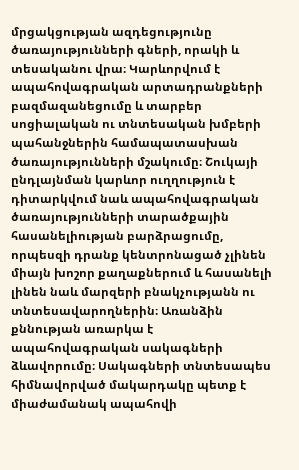մրցակցության ազդեցությունը ծառայությունների գների, որակի և տեսականու վրա։ Կարևորվում է ապահովագրական արտադրանքների բազմազանեցումը և տարբեր սոցիալական ու տնտեսական խմբերի պահանջներին համապատասխան ծառայությունների մշակումը։ Շուկայի ընդլայնման կարևոր ուղղություն է դիտարկվում նաև ապահովագրական ծառայությունների տարածքային հասանելիության բարձրացումը, որպեսզի դրանք կենտրոնացած չլինեն միայն խոշոր քաղաքներում և հասանելի լինեն նաև մարզերի բնակչությանն ու տնտեսավարողներին։ Առանձին քննության առարկա է ապահովագրական սակագների ձևավորումը։ Սակագների տնտեսապես հիմնավորված մակարդակը պետք է միաժամանակ ապահովի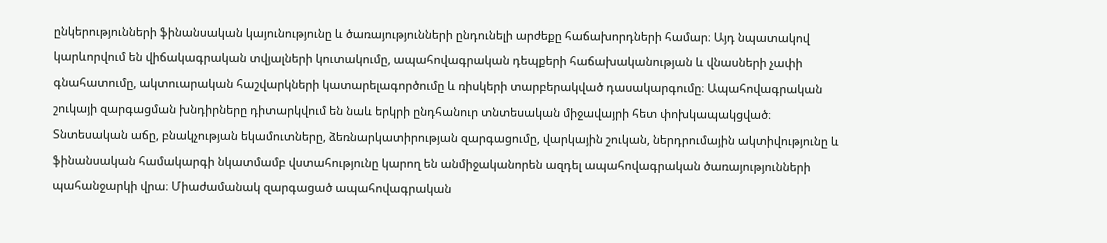ընկերությունների ֆինանսական կայունությունը և ծառայությունների ընդունելի արժեքը հաճախորդների համար։ Այդ նպատակով կարևորվում են վիճակագրական տվյալների կուտակումը, ապահովագրական դեպքերի հաճախականության և վնասների չափի գնահատումը, ակտուարական հաշվարկների կատարելագործումը և ռիսկերի տարբերակված դասակարգումը։ Ապահովագրական շուկայի զարգացման խնդիրները դիտարկվում են նաև երկրի ընդհանուր տնտեսական միջավայրի հետ փոխկապակցված։ Տնտեսական աճը, բնակչության եկամուտները, ձեռնարկատիրության զարգացումը, վարկային շուկան, ներդրումային ակտիվությունը և ֆինանսական համակարգի նկատմամբ վստահությունը կարող են անմիջականորեն ազդել ապահովագրական ծառայությունների պահանջարկի վրա։ Միաժամանակ զարգացած ապահովագրական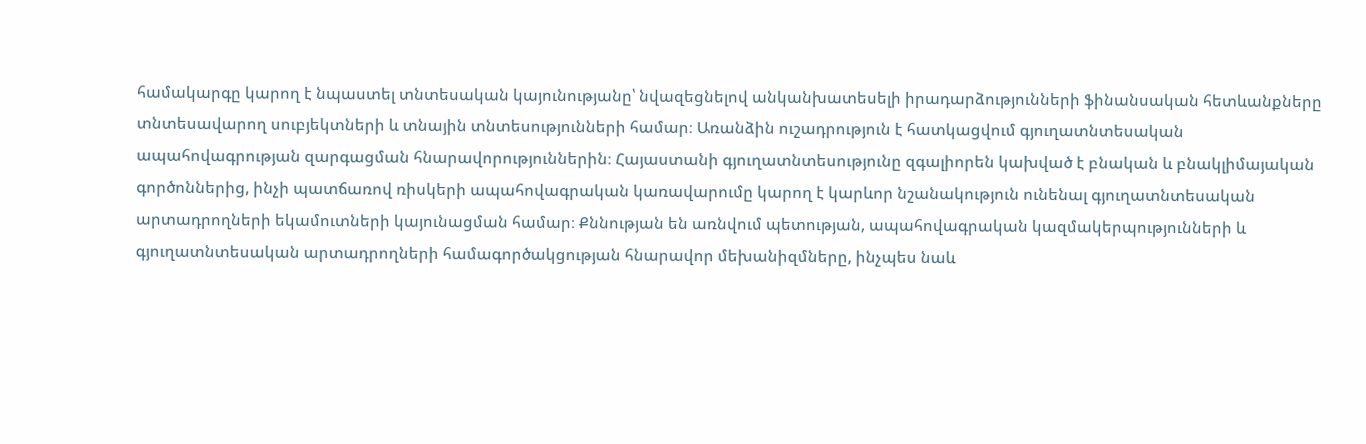համակարգը կարող է նպաստել տնտեսական կայունությանը՝ նվազեցնելով անկանխատեսելի իրադարձությունների ֆինանսական հետևանքները տնտեսավարող սուբյեկտների և տնային տնտեսությունների համար։ Առանձին ուշադրություն է հատկացվում գյուղատնտեսական ապահովագրության զարգացման հնարավորություններին։ Հայաստանի գյուղատնտեսությունը զգալիորեն կախված է բնական և բնակլիմայական գործոններից, ինչի պատճառով ռիսկերի ապահովագրական կառավարումը կարող է կարևոր նշանակություն ունենալ գյուղատնտեսական արտադրողների եկամուտների կայունացման համար։ Քննության են առնվում պետության, ապահովագրական կազմակերպությունների և գյուղատնտեսական արտադրողների համագործակցության հնարավոր մեխանիզմները, ինչպես նաև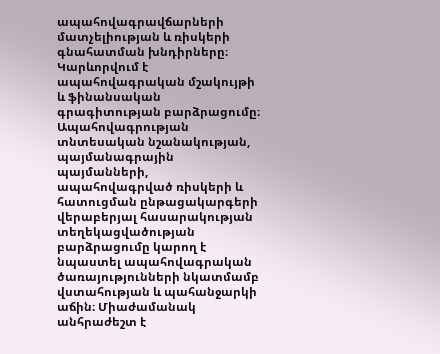ապահովագրավճարների մատչելիության և ռիսկերի գնահատման խնդիրները։ Կարևորվում է ապահովագրական մշակույթի և ֆինանսական գրագիտության բարձրացումը։ Ապահովագրության տնտեսական նշանակության, պայմանագրային պայմանների, ապահովագրված ռիսկերի և հատուցման ընթացակարգերի վերաբերյալ հասարակության տեղեկացվածության բարձրացումը կարող է նպաստել ապահովագրական ծառայությունների նկատմամբ վստահության և պահանջարկի աճին։ Միաժամանակ անհրաժեշտ է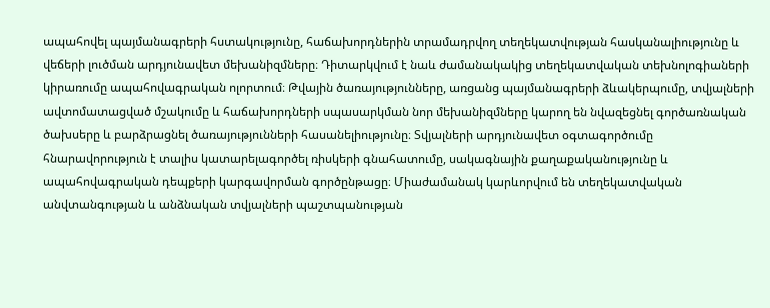ապահովել պայմանագրերի հստակությունը, հաճախորդներին տրամադրվող տեղեկատվության հասկանալիությունը և վեճերի լուծման արդյունավետ մեխանիզմները։ Դիտարկվում է նաև ժամանակակից տեղեկատվական տեխնոլոգիաների կիրառումը ապահովագրական ոլորտում։ Թվային ծառայությունները, առցանց պայմանագրերի ձևակերպումը, տվյալների ավտոմատացված մշակումը և հաճախորդների սպասարկման նոր մեխանիզմները կարող են նվազեցնել գործառնական ծախսերը և բարձրացնել ծառայությունների հասանելիությունը։ Տվյալների արդյունավետ օգտագործումը հնարավորություն է տալիս կատարելագործել ռիսկերի գնահատումը, սակագնային քաղաքականությունը և ապահովագրական դեպքերի կարգավորման գործընթացը։ Միաժամանակ կարևորվում են տեղեկատվական անվտանգության և անձնական տվյալների պաշտպանության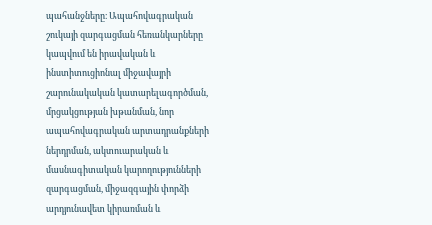պահանջները։ Ապահովագրական շուկայի զարգացման հեռանկարները կապվում են իրավական և ինստիտուցիոնալ միջավայրի շարունակական կատարելագործման, մրցակցության խթանման, նոր ապահովագրական արտադրանքների ներդրման, ակտուարական և մասնագիտական կարողությունների զարգացման, միջազգային փորձի արդյունավետ կիրառման և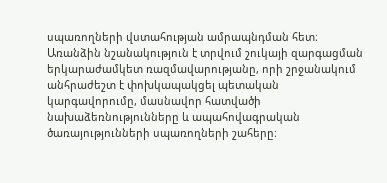սպառողների վստահության ամրապնդման հետ։ Առանձին նշանակություն է տրվում շուկայի զարգացման երկարաժամկետ ռազմավարությանը, որի շրջանակում անհրաժեշտ է փոխկապակցել պետական կարգավորումը, մասնավոր հատվածի նախաձեռնությունները և ապահովագրական ծառայությունների սպառողների շահերը։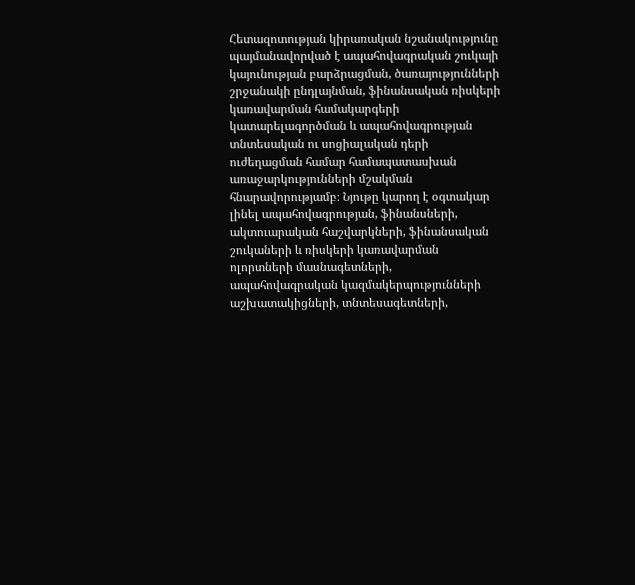Հետազոտության կիրառական նշանակությունը պայմանավորված է ապահովագրական շուկայի կայունության բարձրացման, ծառայությունների շրջանակի ընդլայնման, ֆինանսական ռիսկերի կառավարման համակարգերի կատարելագործման և ապահովագրության տնտեսական ու սոցիալական դերի ուժեղացման համար համապատասխան առաջարկությունների մշակման հնարավորությամբ։ Նյութը կարող է օգտակար լինել ապահովագրության, ֆինանսների, ակտուարական հաշվարկների, ֆինանսական շուկաների և ռիսկերի կառավարման ոլորտների մասնագետների, ապահովագրական կազմակերպությունների աշխատակիցների, տնտեսագետների,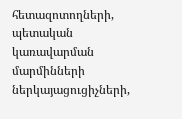հետազոտողների, պետական կառավարման մարմինների ներկայացուցիչների,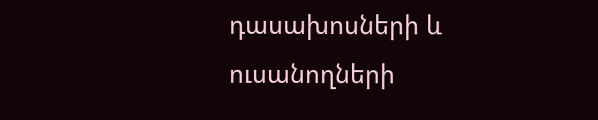դասախոսների և ուսանողների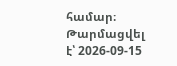համար։
Թարմացվել է՝ 2026-09-15